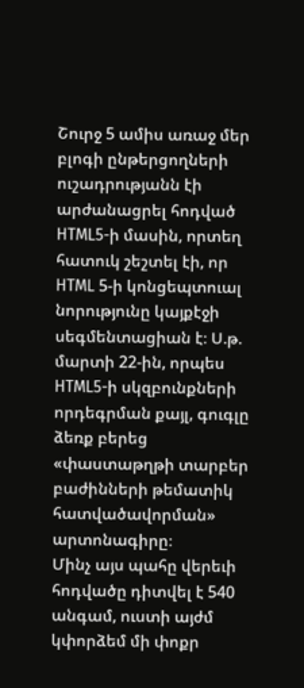Շուրջ 5 ամիս առաջ մեր բլոգի ընթերցողների ուշադրությանն էի արժանացրել հոդված HTML5-ի մասին, որտեղ հատուկ շեշտել էի, որ HTML 5-ի կոնցեպտուալ նորությունը կայքէջի սեգմենտացիան է։ Ս.թ. մարտի 22-ին, որպես HTML5-ի սկզբունքների որդեգրման քայլ, գուգլը ձեռք բերեց «փաստաթղթի տարբեր բաժինների թեմատիկ հատվածավորման» արտոնագիրը։
Մինչ այս պահը վերեւի հոդվածը դիտվել է 540 անգամ, ուստի այժմ կփորձեմ մի փոքր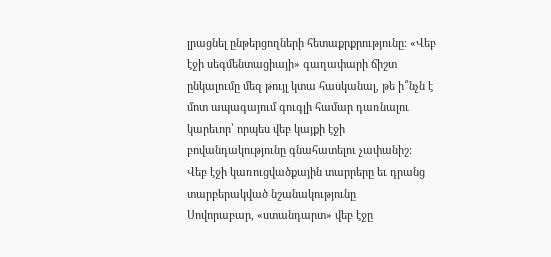լրացնել ընթերցողների հետաքրքրությունը։ «Վեբ էջի սեգմենտացիայի» գաղափարի ճիշտ ընկալումը մեզ թույլ կտա հասկանալ, թե ի՞նչն է մոտ ապագայում գուգլի համար դառնալու կարեւոր՝ որպես վեբ կայքի էջի բովանդակությունը գնահատելու չափանիշ։
Վեբ էջի կառուցվածքային տարրերը եւ դրանց տարբերակված նշանակությունը
Սովորաբար, «ստանդարտ» վեբ էջը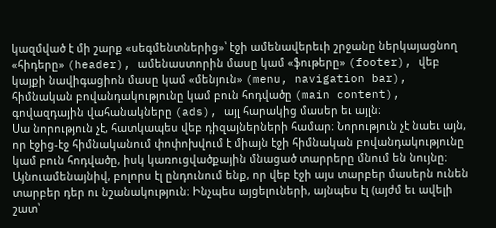կազմված է մի շարք «սեգմենտներից»՝ էջի ամենավերեւի շրջանը ներկայացնող «հիդերը» (header), ամենաստորին մասը կամ «ֆութերը» (footer), վեբ կայքի նավիգացիոն մասը կամ «մենյուն» (menu, navigation bar), հիմնական բովանդակությունը կամ բուն հոդվածը (main content), գովազդային վահանակները (ads), այլ հարակից մասեր եւ այլն։
Սա նորություն չէ, հատկապես վեբ դիզայներների համար։ Նորություն չէ նաեւ այն, որ էջից-էջ հիմնականում փոփոխվում է միայն էջի հիմնական բովանդակությունը կամ բուն հոդվածը, իսկ կառուցվածքային մնացած տարրերը մնում են նույնը։
Այնուամենայնիվ, բոլորս էլ ընդունում ենք, որ վեբ էջի այս տարբեր մասերն ունեն տարբեր դեր ու նշանակություն։ Ինչպես այցելուների, այնպես էլ (այժմ եւ ավելի շատ՝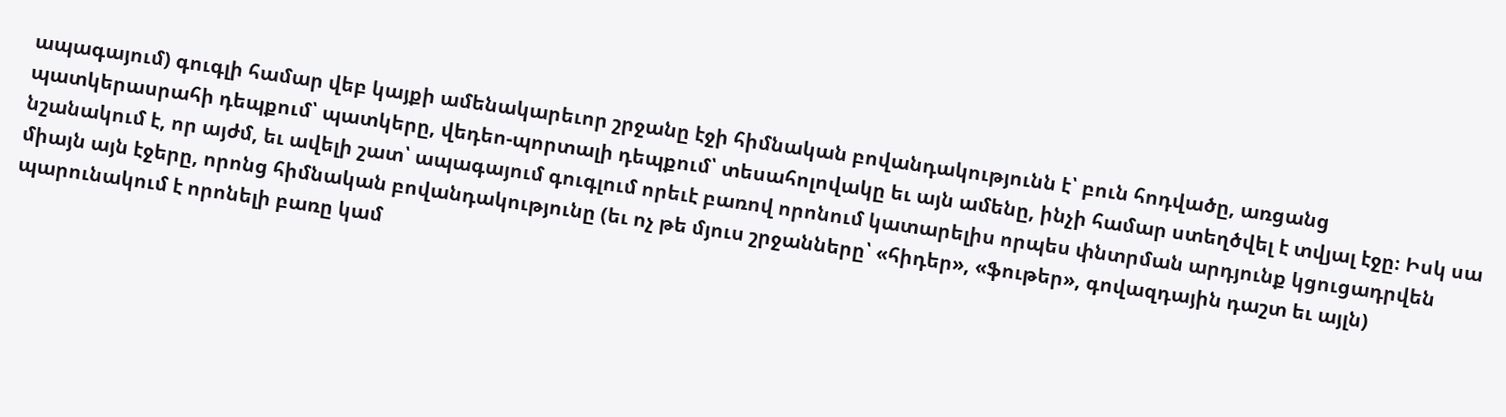ապագայում) գուգլի համար վեբ կայքի ամենակարեւոր շրջանը էջի հիմնական բովանդակությունն է՝ բուն հոդվածը, առցանց պատկերասրահի դեպքում՝ պատկերը, վեդեո-պորտալի դեպքում՝ տեսահոլովակը եւ այն ամենը, ինչի համար ստեղծվել է տվյալ էջը։ Իսկ սա նշանակում է, որ այժմ, եւ ավելի շատ՝ ապագայում գուգլում որեւէ բառով որոնում կատարելիս որպես փնտրման արդյունք կցուցադրվեն միայն այն էջերը, որոնց հիմնական բովանդակությունը (եւ ոչ թե մյուս շրջանները՝ «հիդեր», «ֆութեր», գովազդային դաշտ եւ այլն) պարունակում է որոնելի բառը կամ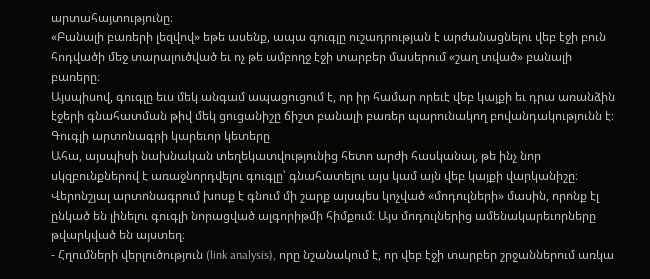արտահայտությունը։
«Բանալի բառերի լեզվով» եթե ասենք, ապա գուգլը ուշադրության է արժանացնելու վեբ էջի բուն հոդվածի մեջ տարալուծված եւ ոչ թե ամբողջ էջի տարբեր մասերում «շաղ տված» բանալի բառերը։
Այսպիսով, գուգլը եւս մեկ անգամ ապացուցում է, որ իր համար որեւէ վեբ կայքի եւ դրա առանձին էջերի գնահատման թիվ մեկ ցուցանիշը ճիշտ բանալի բառեր պարունակող բովանդակությունն է։
Գուգլի արտոնագրի կարեւոր կետերը
Ահա, այսպիսի նախնական տեղեկատվությունից հետո արժի հասկանալ, թե ինչ նոր սկզբունքներով է առաջնորդվելու գուգլը՝ գնահատելու այս կամ այն վեբ կայքի վարկանիշը։
Վերոնշյալ արտոնագրում խոսք է գնում մի շարք այսպես կոչված «մոդուլների» մասին, որոնք էլ ընկած են լինելու գուգլի նորացված ալգորիթմի հիմքում։ Այս մոդուլներից ամենակարեւորները թվարկված են այստեղ։
- Հղումների վերլուծություն (link analysis), որը նշանակում է, որ վեբ էջի տարբեր շրջաններում առկա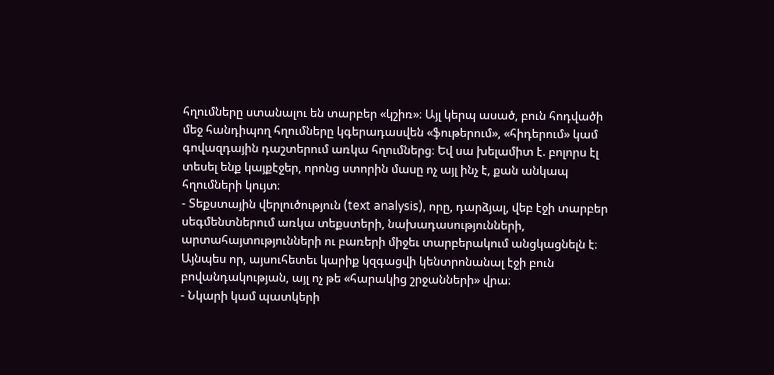հղումները ստանալու են տարբեր «կշիռ»։ Այլ կերպ ասած, բուն հոդվածի մեջ հանդիպող հղումները կգերադասվեն «ֆութերում», «հիդերում» կամ գովազդային դաշտերում առկա հղումներց։ Եվ սա խելամիտ է. բոլորս էլ տեսել ենք կայքէջեր, որոնց ստորին մասը ոչ այլ ինչ է, քան անկապ հղումների կույտ։
- Տեքստային վերլուծություն (text analysis), որը, դարձյալ, վեբ էջի տարբեր սեգմենտներում առկա տեքստերի, նախադասությունների, արտահայտությունների ու բառերի միջեւ տարբերակում անցկացնելն է։ Այնպես որ, այսուհետեւ կարիք կզգացվի կենտրոնանալ էջի բուն բովանդակության, այլ ոչ թե «հարակից շրջանների» վրա։
- Նկարի կամ պատկերի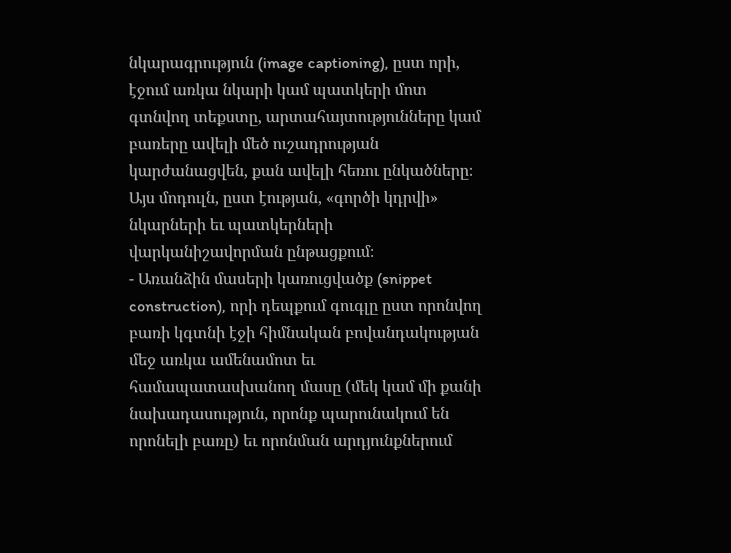նկարագրություն (image captioning), ըստ որի, էջում առկա նկարի կամ պատկերի մոտ գտնվող տեքստը, արտահայտությունները կամ բառերը ավելի մեծ ուշադրության կարժանացվեն, քան ավելի հեռու ընկածները։ Այս մոդուլն, ըստ էության, «գործի կդրվի» նկարների եւ պատկերների վարկանիշավորման ընթացքում։
- Առանձին մասերի կառուցվածք (snippet construction), որի դեպքում գուգլը ըստ որոնվող բառի կգտնի էջի հիմնական բովանդակության մեջ առկա ամենամոտ եւ համապատասխանող մասը (մեկ կամ մի քանի նախադասություն, որոնք պարունակում են որոնելի բառը) եւ որոնման արդյունքներում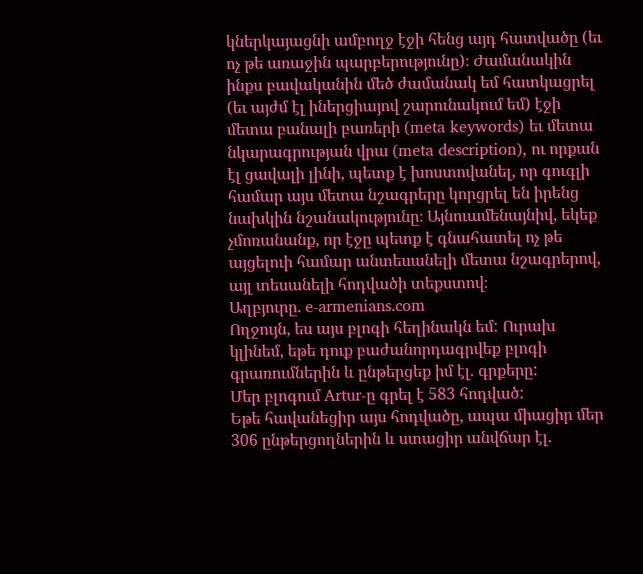կներկայացնի ամբողջ էջի հենց այդ հատվածը (եւ ոչ թե առաջին պարբերությունը)։ Ժամանակին ինքս բավականին մեծ ժամանակ եմ հատկացրել (եւ այժմ էլ իներցիայով շարունակում եմ) էջի մետա բանալի բառերի (meta keywords) եւ մետա նկարագրության վրա (meta description), ու որքան էլ ցավալի լինի, պետք է խոստովանել, որ գուգլի համար այս մետա նշագրերը կորցրել են իրենց նախկին նշանակությունը։ Այնուամենայնիվ, եկեք չմոռանանք, որ էջը պետք է գնահատել ոչ թե այցելուի համար անտեսանելի մետա նշագրերով, այլ տեսանելի հոդվածի տեքստով։
Աղբյուրը. e-armenians.com
Ողջույն, ես այս բլոգի հեղինակն եմ: Ուրախ կլինեմ, եթե դուք բաժանորդագրվեք բլոգի գրառումներին և ընթերցեք իմ էլ. գրքերը:
Մեր բլոգում Artur-ը գրել է 583 հոդված:
Եթե հավանեցիր այս հոդվածը, ապա միացիր մեր 306 ընթերցողներին և ստացիր անվճար էլ.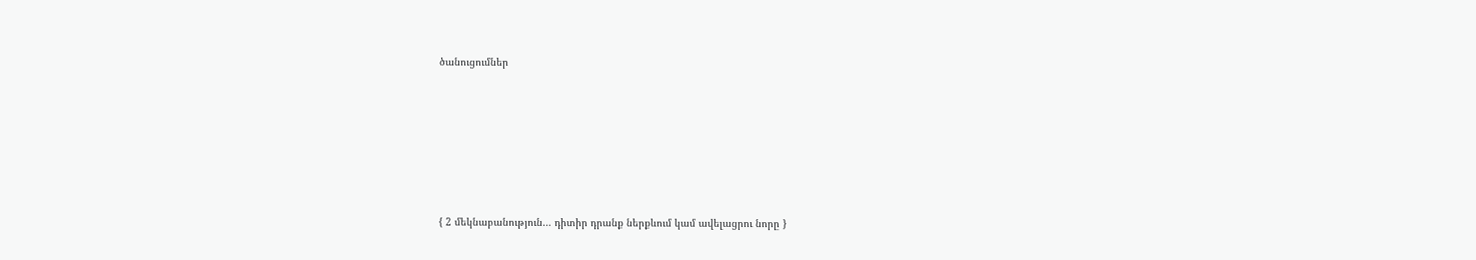ծանուցումներ







{ 2 մեկնաբանություն… դիտիր դրանք ներքևում կամ ավելացրու նորը }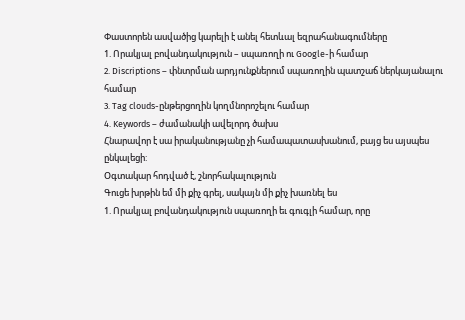Փաստորեն ասվածից կարելի է անել հետևալ եզրահանագումները
1. Որակյալ բովանդակություն – սպառողի ու Google-ի համար
2. Discriptions – փնտրման արդյունքներում սպառողին պատշաճ ներկայանալու համար
3. Tag clouds-ընթերցողին կողմնորոշելու համար
4. Keywords – ժամանակի ավելորդ ծախս
Հնարավոր է սա իրականությանը չի համապատասխանում, բայց ես այսպես ընկալեցի:
Օգտակար հոդված է, շնորհակալություն
Գուցե խրթին եմ մի քիչ գրել, սակայն մի քիչ խառնել ես
1. Որակյալ բովանդակություն սպառողի եւ գուգլի համար, որը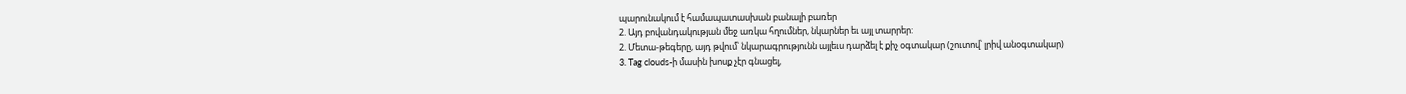պարունակում է համապատասխան բանալի բառեր
2. Այդ բովանդակության մեջ առկա հղումներ, նկարներ եւ այլ տարրեր:
2. Մետա-թեգերը, այդ թվում՝ նկարագրությունն այլեւս դարձել է քիչ օգտակար (շուտով՝ լրիվ անօգտակար)
3. Tag clouds-ի մասին խոսք չէր գնացել,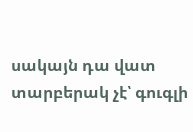սակայն դա վատ տարբերակ չէ՝ գուգլի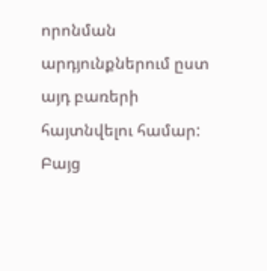որոնման արդյունքներում ըստ այդ բառերի հայտնվելու համար: Բայց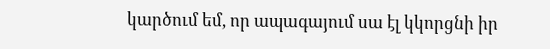կարծում եմ, որ ապագայում սա էլ կկորցնի իր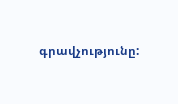գրավչությունը: